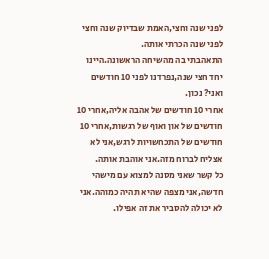לפני שנה וחצי,האמת שבדיוק שנה וחצי לפני שנה הכרתי אותה.
התאהבתי בה מהשיחה הראשונה.היינו יחד חצי שנה,נפרדנו לפני 10 חודשים ואני? נכון.
אחרי 10 חודשים של אהבה אליה,אחרי 10 חודשים של און ואוף של רגשות,אחרי 10 חודשים של התכחשויות לרגש,אני לא אצליח לברוח מזה.אני אוהבת אותה.
כל קשר שאני מסנה למצוא עם מישהי חדשה,אני מצפה שהיא תהיה כמוהה.אני לא יכולה להסביר את זה אפילו.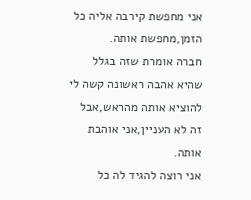אני מחפשת קירבה אליה כל הזמן,מחפשת אותה.
חברה אומרת שזה בגלל שהיא אהבה ראשונה קשה לי להוציא אותה מהראש,אבל זה לא העניין,אני אוהבת אותה.
אני רוצה להגיד לה כל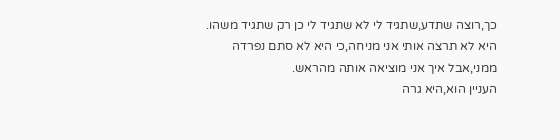כך,רוצה שתדע,שתגיד לי לא שתגיד לי כן רק שתגיד משהו.
היא לא תרצה אותי אני מניחה,כי היא לא סתם נפרדה ממני,אבל איך אני מוציאה אותה מהראש.
העניין הוא,היא גרה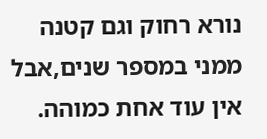נורא רחוק וגם קטנה ממני במספר שנים,אבל אין עוד אחת כמוהה.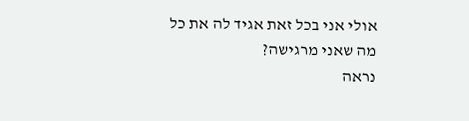אולי אני בכל זאת אגיד לה את כל מה שאני מרגישה?
נראה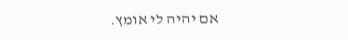אם יהיה לי אומץ.